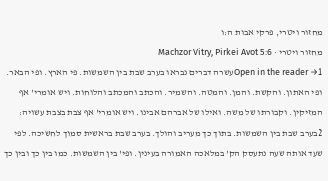מחזור ויטרי, פרקי אבות ה:ו
מחזור ויטרי · Machzor Vitry, Pirkei Avot 5:6
Open in the reader →1עשרה דברים נבראו בערב שבת בין השמשות. פי הארץ. ופי הבאר. ופי האתון. והקשת. והמן. והמטה. והשמיר. והכתב והמכתב והלוחות. ויש אומרי' אף המזיקין. וקבורתו של משה. ואילו של אברהם אבינו. ויש אומרי' אף צבת בצבת עשויה:
2בערב שבת בין השמשות. בתוך כך מעריב והולך. בערב שבת בראשית סמוך לחשיכה. לפי שעד אותה שעה נתעסק הק' במלאכה האמורה בעינין. ופי' בין השמשות. כמו בין כך ובין כך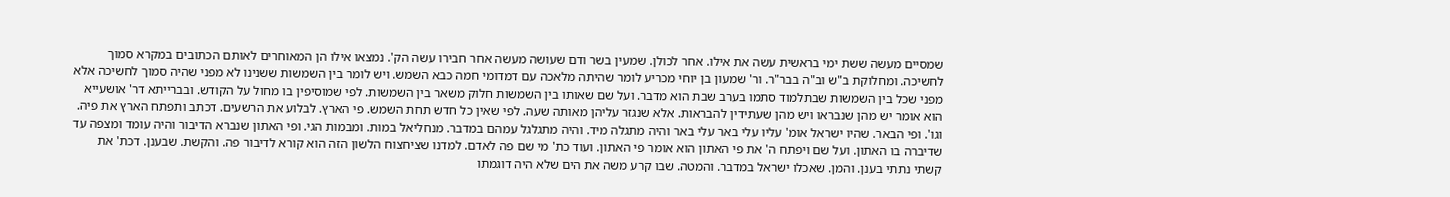שמסיים מעשה ששת ימי בראשית עשה את אילו. אחר לכולן. שמעין בשר ודם שעושה מעשה אחר חבירו עשה הק'. נמצאו אילו הן המאוחרים לאותם הכתובים במקרא סמוך לחשיכה. ומחלוקת ב"ש וב"ה בבר"ר. ור' שמעון בן יוחי מכריע לומר שהיתה מלאכה עם דמדומי חמה כבא השמש. ויש לומר בין השמשות ששנינו לא מפני שהיה סמוך לחשיכה אלא מפני שכל בין השמשות שבתלמוד סתמו בערב שבת הוא מדבר. ועל שם שאותו בין השמשות חלוק משאר בין השמשות. לפי שמוסיפין בו מחול על הקודש. ובברייתא דר' אושעייא הוא אומר יש מהן שנבראו ויש מהן שעתידין להבראות. אלא שנגזר עליהן מאותה שעה. לפי שאין כל חדש תחת השמש. פי הארץ. לבלוע את הרשעים. דכתב ותפתח הארץ את פיה. וגו'. ופי הבאר. שהיו ישראל אומ' עליו עלי באר עלי באר והיה מתגלה מיד. והיה מתגלגל עמהם במדבר. מנחליאל במות. ומבמות הגי. ופי האתון שנברא הדיבור והיה עומד ומצפה עד שדיברה בו האתון. ועל שם ויפתח ה' את פי האתון הוא אומר פי האתון. ועוד כת' מי שם פה לאדם. למדנו שציחצוח הלשון הזה הוא קורא לדיבור פה. והקשת. שבענן. דכת' את קשתי נתתי בענן. והמן. שאכלו ישראל במדבר. והמטה. שבו קרע משה את הים שלא היה דוגמתו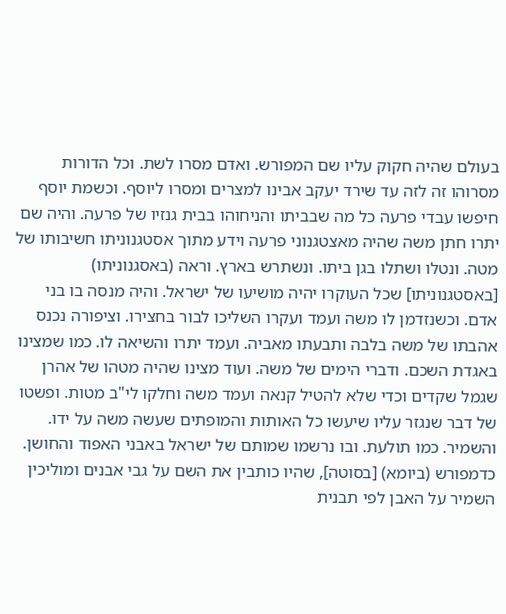בעולם שהיה חקוק עליו שם המפורש. ואדם מסרו לשת. וכל הדורות מסרוהו זה לזה עד שירד יעקב אבינו למצרים ומסרו ליוסף. וכשמת יוסף חיפשו עבדי פרעה כל מה שבביתו והניחוהו בבית גנזיו של פרעה. והיה שם יתרו חתן משה שהיה מאצטגנוני פרעה וידע מתוך אסטגנוניתו חשיבותו של מטה. ונטלו ושתלו בגן ביתו. ונשתרש בארץ. וראה (באסגנוניתו) [באסטגנוניתו] שכל העוקרו יהיה מושיעו של ישראל. והיה מנסה בו בני אדם. וכשנזדמן לו משה ועמד ועקרו השליכו לבור בחצירו. וציפורה נכנס אהבתו של משה בלבה ותבעתו מאביה. ועמד יתרו והשיאה לו. כמו שמצינו באגדת השכם. ודברי הימים של משה. ועוד מצינו שהיה מטהו של אהרן שגמל שקדים וכדי שלא להטיל קנאה ועמד משה וחלקו לי"ב מטות. ופשטו של דבר שנגזר עליו שיעשו כל האותות והמופתים שעשה משה על ידו. והשמיר. כמו תולעת. ובו נרשמו שמותם של ישראל באבני האפוד והחושן. כדמפורש (ביומא) [בסוטה], שהיו כותבין את השם על גבי אבנים ומוליכין השמיר על האבן לפי תבנית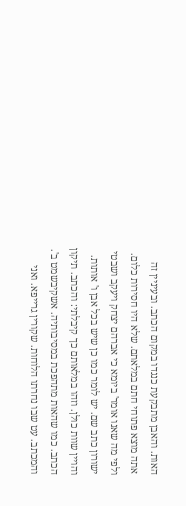האות. והאבן מתבקעת כנגדו במקום הכתב. ובעיניין זה אתה מוצא פתוחי חתם במלאתם. שלא היו חסירות כלום. ולפי מה שאנו אומר' ביומא כי אברהם יצחק ויעקב ושבטי ישורון כתב שם. יש לומר כמו כן שיש בכל אבן ו' אותות. והויין שוות כולן. וזהו במלאותם כך קיבלתי: והכתב. תיקון הכתב. כמו שהאות מתהפכת במסיבותיה. אשקיבשמט ב'. והמכתב. עט שבו נחרתו הלוחות. שקורין גרייפא. ואני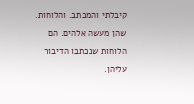קיבלתי והמכתב. והלוחות. שהן מעשה אלהים. הם הלוחות שנכתבו הדיבור עליהן.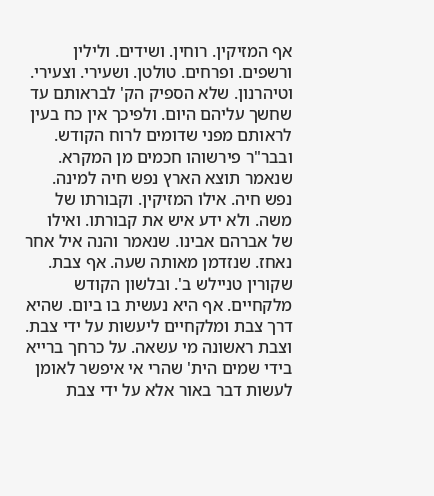אף המזיקין. רוחין. ושידים. ולילין ורשפים. ופרחים. טולטן. ושעירי. וצעירי. וטיהרנון. שלא הספיק הק' לבראותם עד שחשך עליהם היום. ולפיכך אין כח בעין לראותם מפני שדומים לרוח הקודש. ובבר"ר פירשוהו חכמים מן המקרא. שנאמר תוצא הארץ נפש חיה למינה. נפש חיה. אילו המזיקין. וקבורתו של משה. ולא ידע איש את קבורתו. ואילו של אברהם אבינו. שנאמר והנה איל אחר נאחז. שנזדמן מאותה שעה. אף צבת. שקורין טניילש ב'. ובלשון הקודש מלקחיים. אף היא נעשית בו ביום. שהיא דרך צבת ומלקחיים ליעשות על ידי צבת. וצבת ראשונה מי עשאה. על כרחך ברייא בידי שמים הית' שהרי אי איפשר לאומן לעשות דבר באור אלא על ידי צבת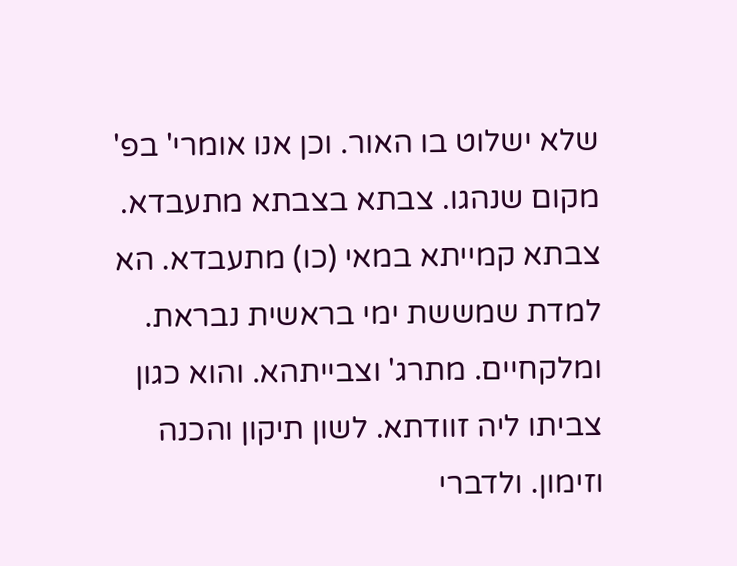שלא ישלוט בו האור. וכן אנו אומרי' בפ' מקום שנהגו. צבתא בצבתא מתעבדא. צבתא קמייתא במאי (כו) מתעבדא. הא למדת שמששת ימי בראשית נבראת. ומלקחיים. מתרג' וצבייתהא. והוא כגון צביתו ליה זוודתא. לשון תיקון והכנה וזימון. ולדברי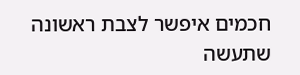חכמים איפשר לצבת ראשונה שתעשה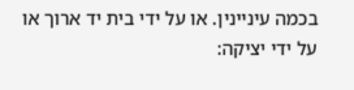בכמה עיניינין. או על ידי בית יד ארוך או על ידי יציקה: